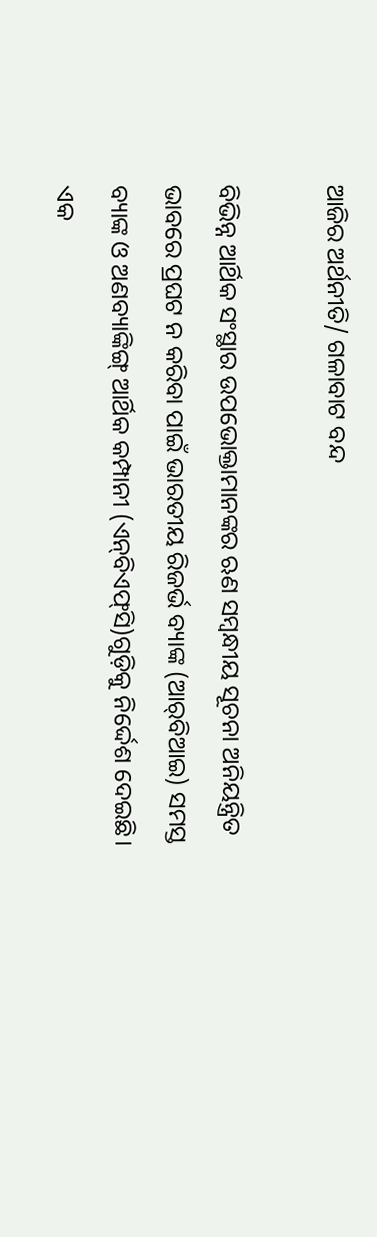ଆଜିର ଅର୍ଥନୀତି/ ଗଳାବାଟ ବନ୍ଦ

ବିଭିନ୍ନ ଆର୍ଥିକ ସଂସ୍ଥାର ଉପଭୋକ୍ତାମାନଙ୍କର ଋଣ ସମ୍ବନ୍ଧୀୟ ସୂଚନା ଅନିୟନ୍ତ୍ରିତ ଭାବରେ ପ୍ରଘଟ ନ କରିବା ପାଇଁ ଭାରତୀୟ ରିଜର୍ଭ ବ୍ୟାଙ୍କ (ଆର୍‌ବିଆଇ) ସମସ୍ତ ବ୍ୟାଙ୍କ ଓ ଅଣବ୍ୟାଙ୍କିଙ୍ଗ୍‌ ଆର୍ଥିକ କମ୍ପାନୀ (ଏନ୍‌ବିଏଫ୍‌ସି)ଗୁଡ଼ିକୁ ନିର୍ଦ୍ଦେଶ ଦେଇଛି। ଏକ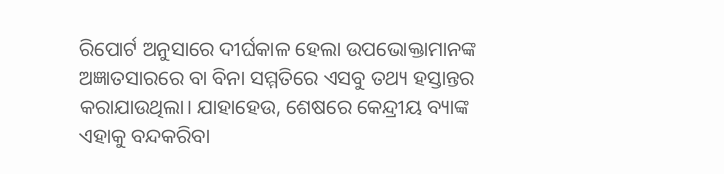ରିପୋର୍ଟ ଅନୁସାରେ ଦୀର୍ଘକାଳ ହେଲା ଉପଭୋକ୍ତାମାନଙ୍କ ଅଜ୍ଞାତସାରରେ ବା ବିନା ସମ୍ମତିରେ ଏସବୁ ତଥ୍ୟ ହସ୍ତାନ୍ତର କରାଯାଉଥିଲା। ଯାହାହେଉ, ଶେଷରେ କେନ୍ଦ୍ରୀୟ ବ୍ୟାଙ୍କ ଏହାକୁ ବନ୍ଦକରିବା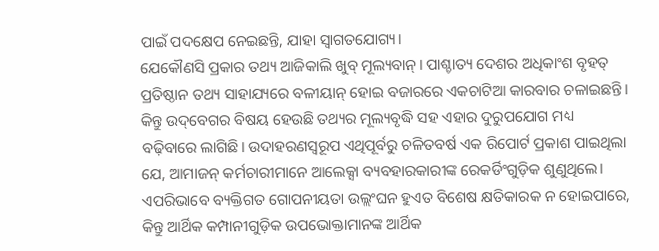ପାଇଁ ପଦକ୍ଷେପ ନେଇଛନ୍ତି, ଯାହା ସ୍ବାଗତଯୋଗ୍ୟ।
ଯେକୌଣସି ପ୍ରକାର ତଥ୍ୟ ଆଜିକାଲି ଖୁବ୍‌ ମୂଲ୍ୟବାନ୍‌। ପାଶ୍ଚାତ୍ୟ ଦେଶର ଅଧିକାଂଶ ବୃହତ୍‌ ପ୍ରତିଷ୍ଠାନ ତଥ୍ୟ ସାହାଯ୍ୟରେ ବଳୀୟାନ୍‌ ହୋଇ ବଜାରରେ ଏକଚାଟିଆ କାରବାର ଚଳାଇଛନ୍ତି। କିନ୍ତୁ ଉଦ୍‌ବେଗର ବିଷୟ ହେଉଛି ତଥ୍ୟର ମୂଲ୍ୟବୃଦ୍ଧି ସହ ଏହାର ଦୁରୁପଯୋଗ ମଧ୍ୟ ବଢ଼ିବାରେ ଲାଗିଛି। ଉଦାହରଣସ୍ବରୂପ ଏଥିପୂର୍ବରୁ ଚଳିତବର୍ଷ ଏକ ରିପୋର୍ଟ ପ୍ରକାଶ ପାଇଥିଲା ଯେ, ଆମାଜନ୍‌ କର୍ମଚାରୀମାନେ ଆଲେକ୍ସା ବ୍ୟବହାରକାରୀଙ୍କ ରେକର୍ଡିଂଗୁଡ଼ିକ ଶୁଣୁଥିଲେ। ଏପରିଭାବେ ବ୍ୟକ୍ତିଗତ ଗୋପନୀୟତା ଉଲ୍ଲଂଘନ ହୁଏତ ବିଶେଷ କ୍ଷତିକାରକ ନ ହୋଇପାରେ, କିନ୍ତୁ ଆର୍ଥିକ କମ୍ପାନୀଗୁଡ଼ିକ ଉପଭୋକ୍ତାମାନଙ୍କ ଆର୍ଥିକ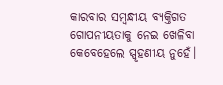କାରବାର ସମ୍ବନ୍ଧୀୟ ବ୍ୟକ୍ତିଗତ ଗୋପନୀୟତାକୁ ନେଇ ଖେଳିବା କେବେହେଲେ ସ୍ପୃହଣୀୟ ନୁହେଁ।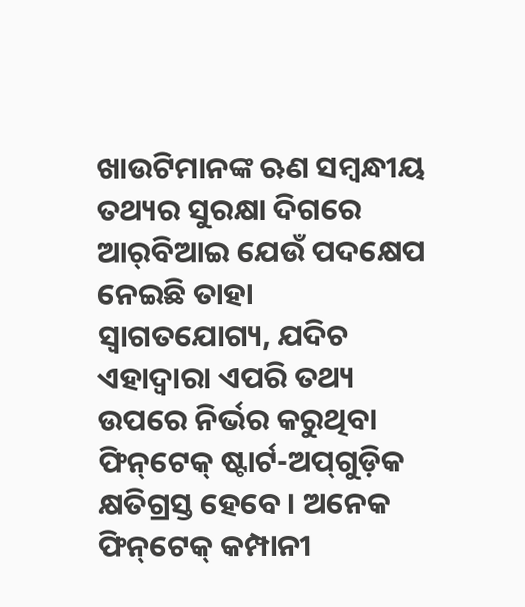ଖାଉଟିମାନଙ୍କ ଋଣ ସମ୍ବନ୍ଧୀୟ ତଥ୍ୟର ସୁରକ୍ଷା ଦିଗରେ ଆର୍‌ବିଆଇ ଯେଉଁ ପଦକ୍ଷେପ ନେଇଛି ତାହା ସ୍ବାଗତଯୋଗ୍ୟ, ଯଦିଚ ଏହାଦ୍ୱାରା ଏପରି ତଥ୍ୟ ଉପରେ ନିର୍ଭର କରୁଥିବା ଫିନ୍‌ଟେକ୍‌ ଷ୍ଟାର୍ଟ-ଅପ୍‌ଗୁଡ଼ିକ କ୍ଷତିଗ୍ରସ୍ତ ହେବେ। ଅନେକ ଫିନ୍‌ଟେକ୍‌ କମ୍ପାନୀ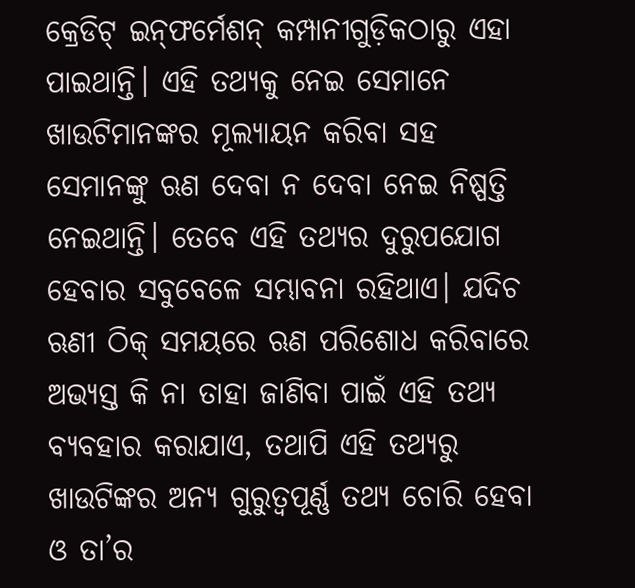କ୍ରେଡିଟ୍‌ ଇନ୍‌ଫର୍ମେଶନ୍‌ କମ୍ପାନୀଗୁଡ଼ିକଠାରୁ ଏହା ପାଇଥାନ୍ତି। ଏହି ତଥ୍ୟକୁ ନେଇ ସେମାନେ ଖାଉଟିମାନଙ୍କର ମୂଲ୍ୟାୟନ କରିବା ସହ ସେମାନଙ୍କୁ ଋଣ ଦେବା ନ ଦେବା ନେଇ ନିଷ୍ପତ୍ତି ନେଇଥାନ୍ତି। ତେବେ ଏହି ତଥ୍ୟର ଦୁରୁପଯୋଗ ହେବାର ସବୁବେଳେ ସମ୍ଭାବନା ରହିଥାଏ। ଯଦିଚ ଋଣୀ ଠିକ୍‌ ସମୟରେ ଋଣ ପରିଶୋଧ କରିବାରେ ଅଭ୍ୟସ୍ତ କି ନା ତାହା ଜାଣିବା ପାଇଁ ଏହି ତଥ୍ୟ ବ୍ୟବହାର କରାଯାଏ, ତଥାପି ଏହି ତଥ୍ୟରୁ ଖାଉଟିଙ୍କର ଅନ୍ୟ ଗୁରୁତ୍ୱପୂର୍ଣ୍ଣ ତଥ୍ୟ ଚୋରି ହେବା ଓ ତା’ର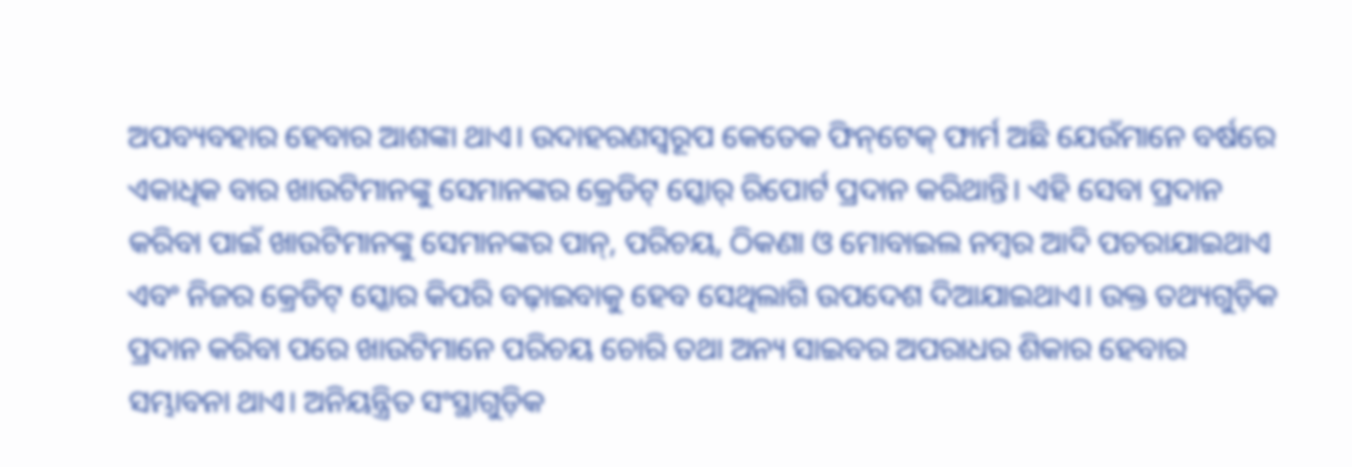ଅପବ୍ୟବହାର ହେବାର ଆଶଙ୍କା ଥାଏ। ଉଦାହରଣସ୍ବରୂପ କେତେକ ଫିନ୍‌ଟେକ୍‌ ଫାର୍ମ ଅଛି ଯେଉଁମାନେ ବର୍ଷରେ ଏକାଧିକ ବାର ଖାଉଟିମାନଙ୍କୁ ସେମାନଙ୍କର କ୍ରେଡିଟ୍‌ ସ୍କୋର୍‌ ରିପୋର୍ଟ ପ୍ରଦାନ କରିଥାନ୍ତି। ଏହି ସେବା ପ୍ରଦାନ କରିବା ପାଇଁ ଖାଉଟିମାନଙ୍କୁ ସେମାନଙ୍କର ପାନ୍‌, ପରିଚୟ, ଠିକଣା ଓ ମୋବାଇଲ ନମ୍ବର ଆଦି ପଚରାଯାଇଥାଏ ଏବଂ ନିଜର କ୍ରେଡିଟ୍‌ ସ୍କୋର କିପରି ବଢ଼ାଇବାକୁ ହେବ ସେଥିଲାଗି ଉପଦେଶ ଦିଆଯାଇଥାଏ। ଉକ୍ତ ତଥ୍ୟଗୁଡ଼ିକ ପ୍ରଦାନ କରିବା ପରେ ଖାଉଟିମାନେ ପରିଚୟ ଚୋରି ତଥା ଅନ୍ୟ ସାଇବର ଅପରାଧର ଶିକାର ହେବାର ସମ୍ଭାବନା ଥାଏ। ଅନିୟନ୍ତ୍ରିତ ସଂସ୍ଥାଗୁଡ଼ିକ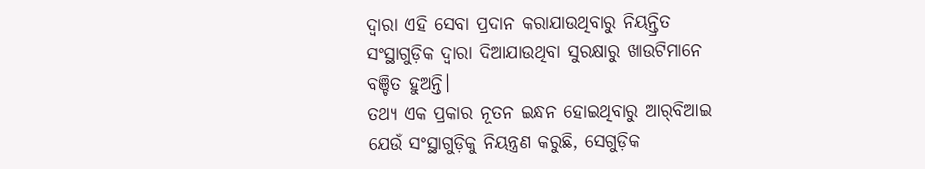ଦ୍ୱାରା ଏହି ସେବା ପ୍ରଦାନ କରାଯାଉଥିବାରୁ ନିୟନ୍ତ୍ରିତ ସଂସ୍ଥାଗୁଡ଼ିକ ଦ୍ୱାରା ଦିଆଯାଉଥିବା ସୁରକ୍ଷାରୁ ଖାଉଟିମାନେ ବଞ୍ଚିତ ହୁଅନ୍ତି।
ତଥ୍ୟ ଏକ ପ୍ରକାର ନୂତନ ଇନ୍ଧନ ହୋଇଥିବାରୁ ଆର୍‌ବିଆଇ ଯେଉଁ ସଂସ୍ଥାଗୁଡ଼ିକୁ ନିୟନ୍ତ୍ରଣ କରୁଛି, ସେଗୁଡ଼ିକ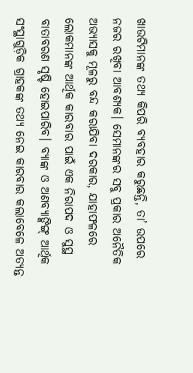ଖାଉଟିମାନଙ୍କ ତଥ୍ୟ କିପରି ବ୍ୟବହାର କରୁଛନ୍ତି, ତା’ ଉପରେ ନଜର ରଖିବା ଆବଶ୍ୟକ। ସେମାନଙ୍କର ସବୁ ପ୍ରକାର ଅନୈତିକ ଅଭ୍ୟାସକୁ ମୂଳରୁ ବନ୍ଦ କରାଯିବା ଦରକାର, ଯାହାଫଳରେ ଲୋକମାନଙ୍କ ଆର୍ଥିକ କାରବାର ପାଇଁ ଏକ ନିରାପଦ ଓ ସୁସ୍ଥ ବାତାବରଣ ସୃଷ୍ଟି ହୋଇପାରିବ। ବ୍ୟାଙ୍କ ଓ ଅଣବ୍ୟାଙ୍କିଙ୍ଗ୍‌ ଆର୍ଥିକ ସଂସ୍ଥାଗୁଡ଼ିକ ଗ୍ରାହକଙ୍କ ତଥ୍ୟ ନେଇ କାରବାର କଲାବେଳେ ଅତ୍ୟନ୍ତ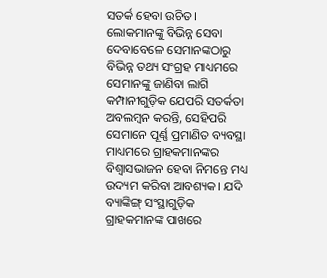ସତର୍କ ହେବା ଉଚିତ। ଲୋକମାନଙ୍କୁ ବିଭିନ୍ନ ସେବା ଦେବାବେଳେ ସେମାନଙ୍କଠାରୁ ବିଭିନ୍ନ ତଥ୍ୟ ସଂଗ୍ରହ ମାଧ୍ୟମରେ ସେମାନଙ୍କୁ ଜାଣିବା ଲାଗି କମ୍ପାନୀଗୁଡ଼ିକ ଯେପରି ସତର୍କତା ଅବଲମ୍ବନ କରନ୍ତି, ସେହିପରି ସେମାନେ ପୂର୍ଣ୍ଣ ପ୍ରମାଣିତ ବ୍ୟବସ୍ଥା ମାଧ୍ୟମରେ ଗ୍ରାହକମାନଙ୍କର ବିଶ୍ୱାସଭାଜନ ହେବା ନିମନ୍ତେ ମଧ୍ୟ ଉଦ୍ୟମ କରିବା ଆବଶ୍ୟକ। ଯଦି ବ୍ୟାଙ୍କିଙ୍ଗ୍‌ ସଂସ୍ଥାଗୁଡ଼ିକ ଗ୍ରାହକମାନଙ୍କ ପାଖରେ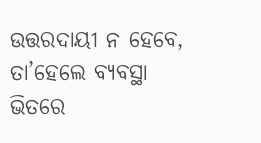ଉତ୍ତରଦାୟୀ ନ ହେବେ, ତା’ହେଲେ ବ୍ୟବସ୍ଥା ଭିତରେ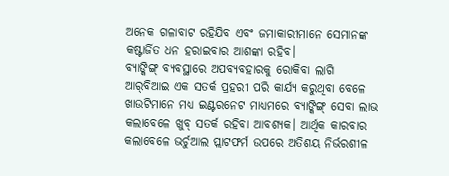ଅନେକ ଗଳାବାଟ ରହିଯିବ ଏବଂ ଜମାକାରୀମାନେ ସେମାନଙ୍କ କଷ୍ଟାର୍ଜିତ ଧନ ହରାଇବାର ଆଶଙ୍କା ରହିବ।
ବ୍ୟାଙ୍କିଙ୍ଗ୍‌ ବ୍ୟବସ୍ଥାରେ ଅପବ୍ୟବହାରକୁ ରୋକିବା ଲାଗି ଆର୍‌ବିଆଇ ଏକ ସତର୍କ ପ୍ରହରୀ ପରି କାର୍ଯ୍ୟ କରୁଥିବା ବେଳେ ଖାଉଟିମାନେ ମଧ୍ୟ ଇଣ୍ଟରନେଟ ମାଧ୍ୟମରେ ବ୍ୟାଙ୍କିଙ୍ଗ୍‌ ସେବା ଲାଭ କଲାବେଳେ ଖୁବ୍‌ ସତର୍କ ରହିବା ଆବଶ୍ୟକ। ଆର୍ଥିକ କାରବାର କଲାବେଳେ ଭର୍ଚୁଆଲ ପ୍ଲାଟଫର୍ମ ଉପରେ ଅତିଶୟ ନିର୍ଭରଶୀଳ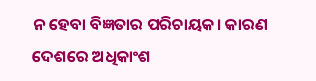ନ ହେବା ବିଜ୍ଞତାର ପରିଚାୟକ। କାରଣ ଦେଶରେ ଅଧିକାଂଶ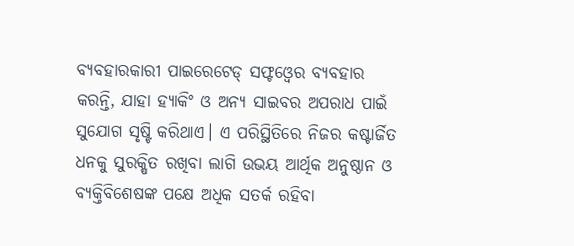ବ୍ୟବହାରକାରୀ ପାଇରେଟେଡ୍‌ ସଫ୍ଟଓ୍ବେର ବ୍ୟବହାର କରନ୍ତି, ଯାହା ହ୍ୟାକିଂ ଓ ଅନ୍ୟ ସାଇବର ଅପରାଧ ପାଇଁ ସୁଯୋଗ ସୃଷ୍ଟି କରିଥାଏ। ଏ ପରିସ୍ଥିତିରେ ନିଜର କଷ୍ଟାର୍ଜିତ ଧନକୁ ସୁରକ୍ଷିତ ରଖିବା ଲାଗି ଉଭୟ ଆର୍ଥିକ ଅନୁଷ୍ଠାନ ଓ ବ୍ୟକ୍ତିବିଶେଷଙ୍କ ପକ୍ଷେ ଅଧିକ ସତର୍କ ରହିବା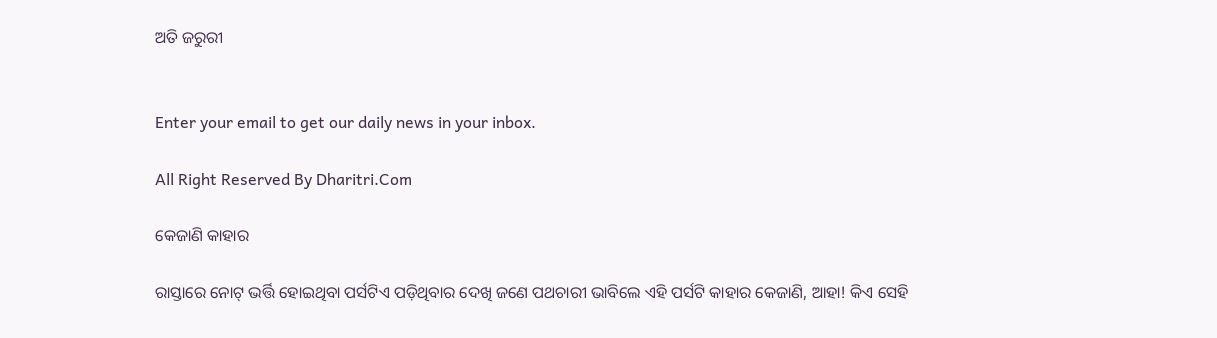ଅତି ଜରୁରୀ


Enter your email to get our daily news in your inbox.

All Right Reserved By Dharitri.Com

କେଜାଣି କାହାର

ରାସ୍ତାରେ ନୋଟ୍‌ ଭର୍ତ୍ତି ହୋଇଥିବା ପର୍ସଟିଏ ପଡ଼ିଥିବାର ଦେଖି ଜଣେ ପଥଚାରୀ ଭାବିଲେ ଏହି ପର୍ସଟି କାହାର କେଜାଣି, ଆହା! କିଏ ସେହି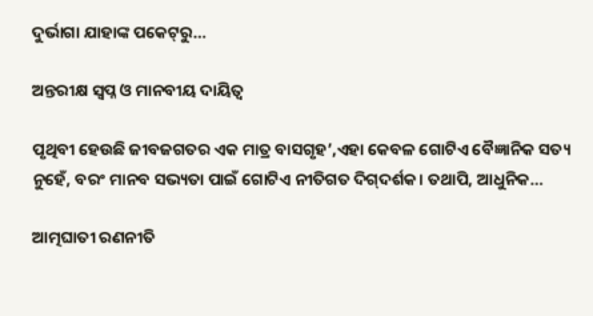ଦୁର୍ଭାଗା ଯାହାଙ୍କ ପକେଟ୍‌ରୁ…

ଅନ୍ତରୀକ୍ଷ ସ୍ବପ୍ନ ଓ ମାନବୀୟ ଦାୟିତ୍ୱ

ପୃଥିବୀ ହେଉଛି ଜୀବଜଗତର ଏକ ମାତ୍ର ବାସଗୃହ’,ଏହା କେବଳ ଗୋଟିଏ ବୈଜ୍ଞାନିକ ସତ୍ୟ ନୁହେଁ, ବରଂ ମାନବ ସଭ୍ୟତା ପାଇଁ ଗୋଟିଏ ନୀତିଗତ ଦିଗ୍‌ଦର୍ଶକ। ତଥାପି, ଆଧୁନିକ…

ଆତ୍ମଘାତୀ ରଣନୀତି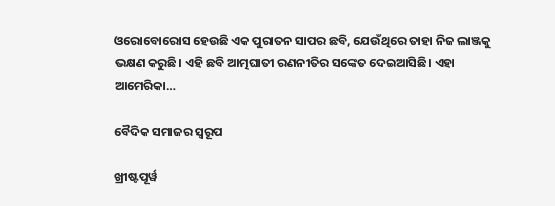ଓରୋବୋରୋସ ହେଉଛି ଏକ ପୁରାତନ ସାପର ଛବି, ଯେଉଁଥିରେ ତାହା ନିଜ ଲାଞ୍ଜକୁ ଭକ୍ଷଣ କରୁଛି। ଏହି ଛବି ଆତ୍ମଘାତୀ ରଣନୀତିର ସଙ୍କେତ ଦେଇଆସିଛି। ଏହା ଆମେରିକା…

ବୈଦିକ ସମାଜର ସ୍ୱରୂପ

ଖ୍ରୀଷ୍ଟପୂର୍ୱ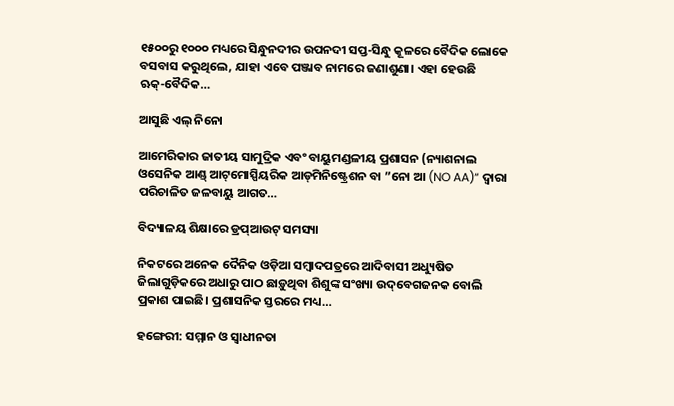୧୫୦୦ରୁ ୧୦୦୦ ମଧ୍ୟରେ ସିନ୍ଧୁନଦୀର ଉପନଦୀ ସପ୍ତ-ସିନ୍ଧୁ କୂଳରେ ବୈଦିକ ଲୋକେ ବସବାସ କରୁଥିଲେ, ଯାହା ଏବେ ପଞ୍ଜାବ ନାମରେ ଜଣାଶୁଣା। ଏହା ହେଉଛି ଋକ୍‌-ବୈଦିକ…

ଆସୁଛି ଏଲ୍‌ ନିନୋ

ଆମେରିକାର ଜାତୀୟ ସାମୁଦ୍ରିକ ଏବଂ ବାୟୁମଣ୍ଡଳୀୟ ପ୍ରଶାସନ (ନ୍ୟାଶନାଲ ଓସେନିକ ଆଣ୍ଡ୍‌ ଆଟ୍‌ମୋସ୍ପିୟରିକ ଆଡ୍‌ମିନିଷ୍ଟ୍ରେଶନ ବା ”ନୋ ଆ (NO AA)“ ଦ୍ୱାରା ପରିଚାଳିତ ଜଳବାୟୁ ଆଗତ…

ବିଦ୍ୟାଳୟ ଶିକ୍ଷାରେ ଡ୍ରପ୍‌ଆଉଟ୍‌ ସମସ୍ୟା

ନିକଟରେ ଅନେକ ଦୈନିକ ଓଡ଼ିଆ ସମ୍ବାଦପତ୍ରରେ ଆଦିବାସୀ ଅଧ୍ୟୁଷିତ ଜିଲାଗୁଡ଼ିକରେ ଅଧାରୁ ପାଠ ଛାଡ଼ୁଥିବା ଶିଶୁଙ୍କ ସଂଖ୍ୟା ଉଦ୍‌ବେଗଜନକ ବୋଲି ପ୍ରକାଶ ପାଇଛି। ପ୍ରଶାସନିକ ସ୍ତରରେ ମଧ୍ୟ…

ହଙ୍ଗେରୀ: ସମ୍ମାନ ଓ ସ୍ବାଧୀନତା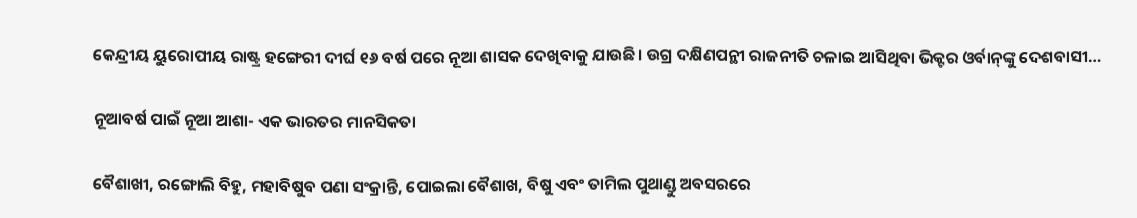କେନ୍ଦ୍ରୀୟ ୟୁରୋପୀୟ ରାଷ୍ଟ୍ର ହଙ୍ଗେରୀ ଦୀର୍ଘ ୧୬ ବର୍ଷ ପରେ ନୂଆ ଶାସକ ଦେଖିବାକୁ ଯାଉଛି। ଉଗ୍ର ଦକ୍ଷିଣପନ୍ଥୀ ରାଜନୀତି ଚଳାଇ ଆସିଥିବା ଭିକ୍ଟର ଓର୍ବାନ୍‌ଙ୍କୁ ଦେଶବାସୀ…

ନୂଆବର୍ଷ ପାଇଁ ନୂଆ ଆଶା- ଏକ ଭାରତର ମାନସିକତା

ବୈଶାଖୀ, ରଙ୍ଗୋଲି ବିହୁ, ମହାବିଷୁବ ପଣା ସଂକ୍ରାନ୍ତି, ପୋଇଲା ବୈଶାଖ, ବିଷୁ ଏବଂ ତାମିଲ ପୁଥାଣ୍ଡୁ ଅବସରରେ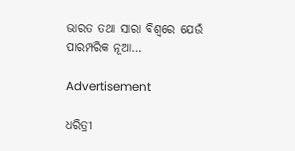ଭାରତ ତଥା ସାରା ବିଶ୍ୱରେ ଯେଉଁ ପାରମ୍ପରିକ ନୂଆ…

Advertisement

ଧରିତ୍ରୀ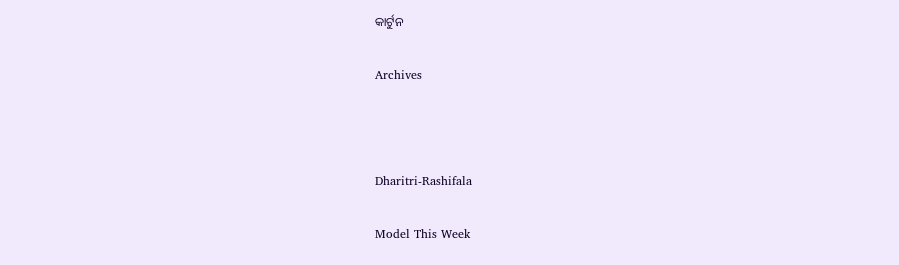କାର୍ଟୁନ

Archives



Dharitri-Rashifala

Model This Week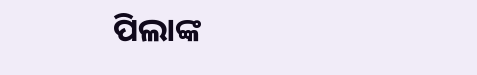ପିଲାଙ୍କ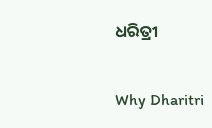ଧରିତ୍ରୀ

Why Dharitri